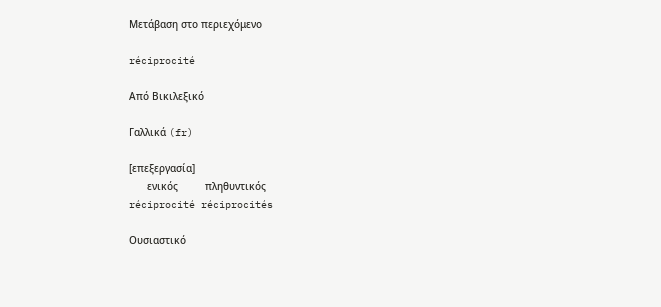Μετάβαση στο περιεχόμενο

réciprocité

Από Βικιλεξικό

Γαλλικά (fr)

[επεξεργασία]
      ενικός         πληθυντικός
réciprocité réciprocités

Ουσιαστικό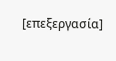[επεξεργασία]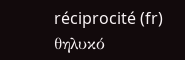réciprocité (fr) θηλυκό